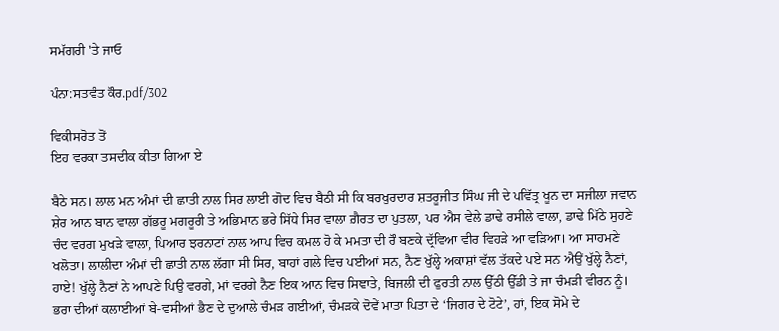ਸਮੱਗਰੀ 'ਤੇ ਜਾਓ

ਪੰਨਾ:ਸਤਵੰਤ ਕੌਰ.pdf/302

ਵਿਕੀਸਰੋਤ ਤੋਂ
ਇਹ ਵਰਕਾ ਤਸਦੀਕ ਕੀਤਾ ਗਿਆ ਏ

ਬੈਠੇ ਸਨ। ਲਾਲ ਮਨ ਅੰਮਾਂ ਦੀ ਛਾਤੀ ਨਾਲ ਸਿਰ ਲਾਈ ਗੋਦ ਵਿਚ ਬੈਠੀ ਸੀ ਕਿ ਬਰਖੁਰਦਾਰ ਸ਼ਤਰੂਜੀਤ ਸਿੰਘ ਜੀ ਦੇ ਪਵਿੱਤ੍ਰ ਖੂਨ ਦਾ ਸਜੀਲਾ ਜਵਾਨ ਸ਼ੇਰ ਆਨ ਬਾਨ ਵਾਲਾ ਗੱਭਰੂ ਮਗਰੂਰੀ ਤੇ ਅਭਿਮਾਨ ਭਰੇ ਸਿੱਧੇ ਸਿਰ ਵਾਲਾ ਗ਼ੈਰਤ ਦਾ ਪੁਤਲਾ, ਪਰ ਐਸ ਵੇਲੇ ਡਾਢੇ ਰਸੀਲੇ ਵਾਲਾ, ਡਾਢੇ ਮਿੱਠੇ ਸੁਹਣੇ ਚੰਦ ਵਰਗ ਮੁਖੜੇ ਵਾਲਾ, ਪਿਆਰ ਝਰਨਾਟਾਂ ਨਾਲ ਆਪ ਵਿਚ ਕਮਲ ਹੋ ਕੇ ਮਮਤਾ ਦੀ ਰੌ ਬਣਕੇ ਦ੍ਰੱਵਿਆ ਵੀਰ ਵਿਹੜੇ ਆ ਵੜਿਆ। ਆ ਸਾਹਮਣੇ ਖਲੋਤਾ। ਲਾਲੀਦਾ ਅੰਮਾਂ ਦੀ ਛਾਤੀ ਨਾਲ ਲੱਗਾ ਸੀ ਸਿਰ, ਬਾਹਾਂ ਗਲੇ ਵਿਚ ਪਈਆਂ ਸਨ, ਨੈਣ ਖੁੱਲ੍ਹੇ ਅਕਾਸ਼ਾਂ ਵੱਲ ਤੱਕਦੇ ਪਏ ਸਨ ਐਉਂ ਖੁੱਲ੍ਹੇ ਨੈਣਾਂ, ਹਾਏ! ਖੁੱਲ੍ਹੇ ਨੈਣਾਂ ਨੇ ਆਪਣੇ ਪਿਉ ਵਰਗੇ, ਮਾਂ ਵਰਗੇ ਨੈਣ ਇਕ ਆਨ ਵਿਚ ਸਿਞਾਤੇ, ਬਿਜਲੀ ਦੀ ਫੁਰਤੀ ਨਾਲ ਉੱਠੀ ਉੱਡੀ ਤੇ ਜਾ ਚੰਮੜੀ ਵੀਰਨ ਨੂੰ। ਭਰਾ ਦੀਆਂ ਕਲਾਈਆਂ ਬੇ-ਵਸੀਆਂ ਭੈਣ ਦੇ ਦੁਆਲੇ ਚੰਮੜ ਗਈਆਂ, ਚੰਮੜਕੇ ਦੋਵੇਂ ਮਾਤਾ ਪਿਤਾ ਦੇ ‘ਜਿਗਰ ਦੇ ਟੋਟੇ’, ਹਾਂ, ਇਕ ਸੋਮੇ ਦੇ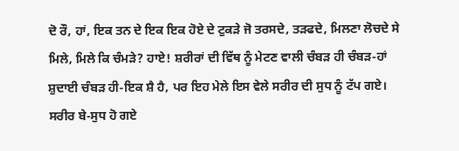ਦੋ ਰੌ, ਹਾਂ, ਇਕ ਤਨ ਦੇ ਇਕ ਇਕ ਹੋਏ ਦੇ ਟੁਕੜੇ ਜੋ ਤਰਸਦੇ, ਤੜਫਦੇ, ਮਿਲਣਾ ਲੋਚਦੇ ਸੇ ਮਿਲੇ, ਮਿਲੇ ਕਿ ਚੰਮੜੇ? ਹਾਏ! ਸ਼ਰੀਰਾਂ ਦੀ ਵਿੱਥ ਨੂੰ ਮੇਟਣ ਵਾਲੀ ਚੰਬੜ ਹੀ ਚੰਬੜ-ਹਾਂ ਸ਼ੁਦਾਈ ਚੰਬੜ ਹੀ-ਇਕ ਸ਼ੈ ਹੈ, ਪਰ ਇਹ ਮੇਲੇ ਇਸ ਵੇਲੇ ਸਰੀਰ ਦੀ ਸੁਧ ਨੂੰ ਟੱਪ ਗਏ। ਸਰੀਰ ਬੇ-ਸੁਧ ਹੋ ਗਏ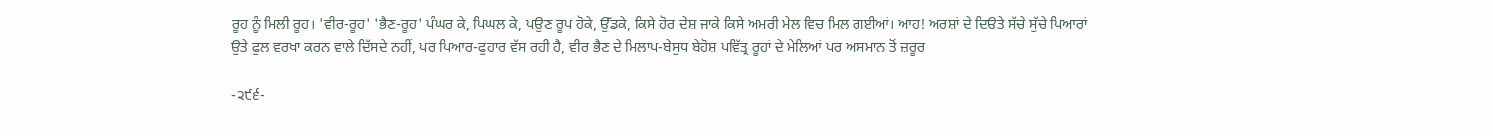ਰੂਹ ਨੂੰ ਮਿਲੀ ਰੂਹ। 'ਵੀਰ-ਰੂਹ' 'ਭੈਣ-ਰੂਹ' ਪੰਘਰ ਕੇ, ਪਿਘਲ ਕੇ, ਪਉਣ ਰੂਪ ਹੋਕੇ, ਉੱਡਕੇ, ਕਿਸੇ ਹੋਰ ਦੇਸ਼ ਜਾਕੇ ਕਿਸੇ ਅਮਰੀ ਮੇਲ ਵਿਚ ਮਿਲ ਗਈਆਂ। ਆਹ! ਅਰਸ਼ਾਂ ਦੇ ਦਿੳਤੇ ਸੱਚੇ ਸੁੱਚੇ ਪਿਆਰਾਂ ਉਤੇ ਫੁਲ ਵਰਖਾ ਕਰਨ ਵਾਲੇ ਦਿੱਸਦੇ ਨਹੀਂ, ਪਰ ਪਿਆਰ-ਫੁਹਾਰ ਵੱਸ ਰਹੀ ਹੈ, ਵੀਰ ਭੈਣ ਦੇ ਮਿਲਾਪ-ਬੇਸੁਧ ਬੇਹੋਸ਼ ਪਵਿੱਤ੍ਰ ਰੂਹਾਂ ਦੇ ਮੇਲਿਆਂ ਪਰ ਅਸਮਾਨ ਤੋਂ ਜ਼ਰੂਰ

-੨੯੬-